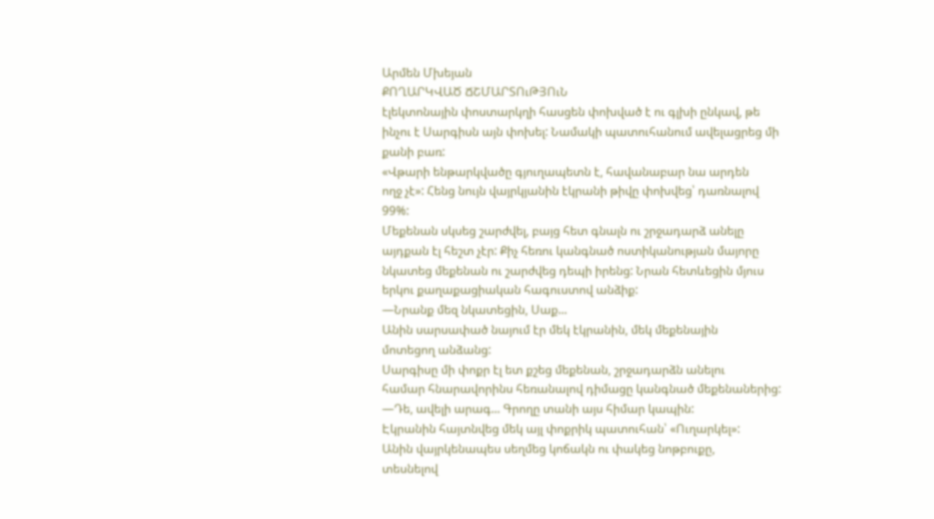Արմեն Մխեյան
ՔՈՂԱՐԿՎԱԾ ՃՇՄԱՐՏՈւԹՅՈւՆ
էլեկտոնային փոստարկղի հասցեն փոխված է ու գլխի ընկավ, թե
ինչու է Սարգիսն այն փոխել: Նամակի պատուհանում ավելացրեց մի
քանի բառ:
«Վթարի ենթարկվածը գյուղապետն է, հավանաբար նա արդեն
ողջ չէ»: Հենց նույն վայրկյանին էկրանի թիվը փոխվեց՝ դառնալով
99%:
Մեքենան սկսեց շարժվել, բայց հետ գնալն ու շրջադարձ անելը
այդքան էլ հեշտ չէր: Քիչ հեռու կանգնած ոստիկանության մայորը
նկատեց մեքենան ու շարժվեց դեպի իրենց: Նրան հետևեցին մյուս
երկու քաղաքացիական հագուստով անձիք:
―Նրանք մեզ նկատեցին, Սաք...
Անին սարսափած նայում էր մեկ էկրանին, մեկ մեքենային
մոտեցող անձանց:
Սարգիսը մի փոքր էլ ետ քշեց մեքենան, շրջադարձն անելու
համար հնարավորինս հեռանալով դիմացը կանգնած մեքենաներից:
―Դե, ավելի արագ... Գրողը տանի այս հիմար կապին:
Էկրանին հայտնվեց մեկ այլ փոքրիկ պատուհան՝ «Ուղարկել»:
Անին վայրկենապես սեղմեց կոճակն ու փակեց նոթբուքը,
տեսնելով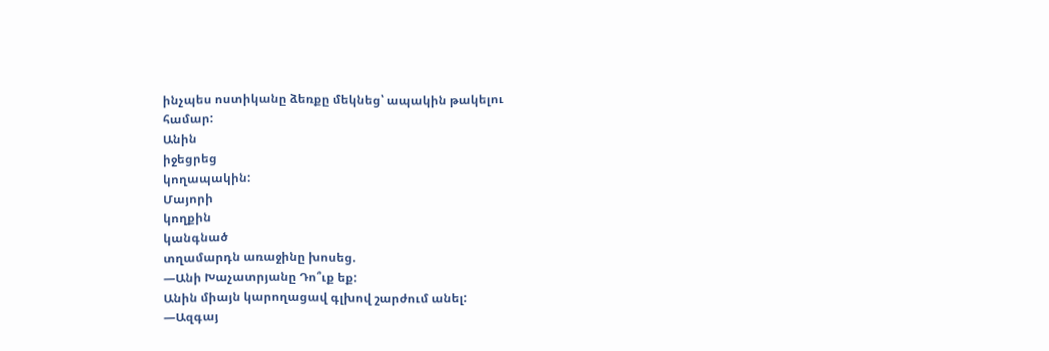ինչպես ոստիկանը ձեռքը մեկնեց՝ ապակին թակելու
համար:
Անին
իջեցրեց
կողապակին:
Մայորի
կողքին
կանգնած
տղամարդն առաջինը խոսեց.
―Անի Խաչատրյանը Դո՞ւք եք:
Անին միայն կարողացավ գլխով շարժում անել:
―Ազգայ